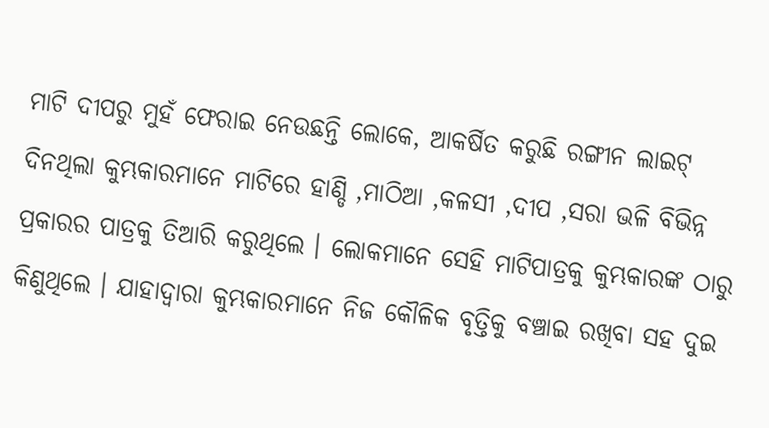ମାଟି ଦୀପରୁ ମୁହଁ ଫେରାଇ ନେଉଛନ୍ତି ଲୋକେ, ଆକର୍ଷିତ କରୁଛି ରଙ୍ଗୀନ ଲାଇଟ୍
ଦିନଥିଲା କୁମ୍ଭକାରମାନେ ମାଟିରେ ହାଣ୍ଡି ,ମାଠିଆ ,କଳସୀ ,ଦୀପ ,ସରା ଭଳି ବିଭିନ୍ନ ପ୍ରକାରର ପାତ୍ରକୁ ତିଆରି କରୁଥିଲେ । ଲୋକମାନେ ସେହି ମାଟିପାତ୍ରକୁ କୁମ୍ଭକାରଙ୍କ ଠାରୁ କିଣୁଥିଲେ । ଯାହାଦ୍ୱାରା କୁମ୍ଭକାରମାନେ ନିଜ କୌଳିକ ବୃତ୍ତିକୁ ବଞ୍ଚାଇ ରଖିବା ସହ ଦୁଇ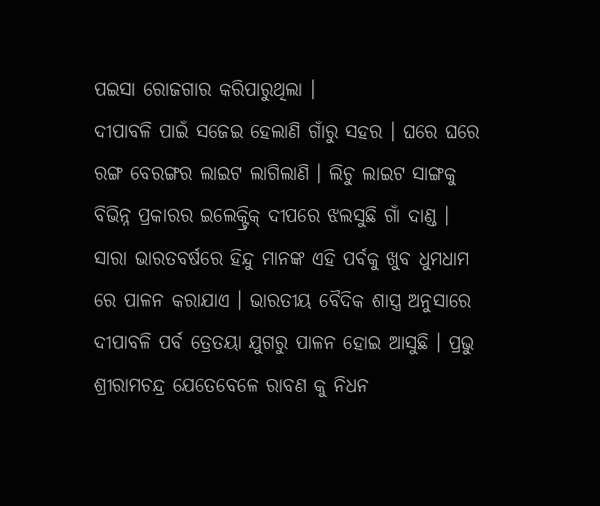ପଇସା ରୋଜଗାର କରିପାରୁଥିଲା ।
ଦୀପାବଳି ପାଇଁ ସଜେଇ ହେଲାଣି ଗାଁରୁ ସହର । ଘରେ ଘରେ ରଙ୍ଗ ବେରଙ୍ଗର ଲାଇଟ ଲାଗିଲାଣି । ଲିଚୁ ଲାଇଟ ସାଙ୍ଗକୁ ବିଭିନ୍ନ ପ୍ରକାରର ଇଲେକ୍ଟ୍ରିକ୍ ଦୀପରେ ଝଲସୁଛି ଗାଁ ଦାଣ୍ଡ । ସାରା ଭାରତବର୍ଷରେ ହିନ୍ଦୁ ମାନଙ୍କ ଏହି ପର୍ବକୁ ଖୁବ ଧୁମଧାମ ରେ ପାଳନ କରାଯାଏ । ଭାରତୀୟ ବୈଦିକ ଶାସ୍ତ୍ର ଅନୁସାରେ ଦୀପାବଳି ପର୍ବ ତ୍ରେତୟା ଯୁଗରୁ ପାଳନ ହୋଇ ଆସୁଛି । ପ୍ରଭୁ ଶ୍ରୀରାମଚନ୍ଦ୍ର ଯେତେବେଳେ ରାବଣ କୁ ନିଧନ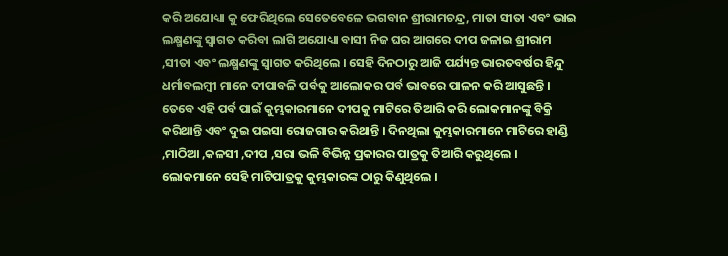କରି ଅଯୋଧ୍ୟା କୁ ଫେରିଥିଲେ ସେତେବେଳେ ଭଗବାନ ଶ୍ରୀରାମଚନ୍ଦ୍ର, ମାତା ସୀତା ଏବଂ ଭାଇ ଲକ୍ଷ୍ମଣଙ୍କୁ ସ୍ୱାଗତ କରିବା ଲାଗି ଅଯୋଧ୍ୟା ବାସୀ ନିଜ ଘର ଆଗରେ ଦୀପ ଜଳାଇ ଶ୍ରୀରାମ ,ସୀତା ଏବଂ ଲକ୍ଷ୍ମଣଙ୍କୁ ସ୍ୱାଗତ କରିଥିଲେ । ସେହି ଦିନଠାରୁ ଆଜି ପର୍ଯ୍ୟନ୍ତ ଭାରତବର୍ଷର ହିନ୍ଦୁ ଧର୍ମାବଲମ୍ବୀ ମାନେ ଦୀପାବଳି ପର୍ବକୁ ଆଲୋକର ପର୍ବ ଭାବରେ ପାଳନ କରି ଆସୁଛନ୍ତି । ତେବେ ଏହି ପର୍ବ ପାଇଁ କୁମ୍ଭକାରମାନେ ଦୀପକୁ ମାଟିରେ ତିଆରି କରି ଲୋକମାନଙ୍କୁ ବିକ୍ରି କରିଥାନ୍ତି ଏବଂ ଦୁଇ ପଇସା ରୋଜଗାର କରିଥାନ୍ତି । ଦିନଥିଲା କୁମ୍ଭକାରମାନେ ମାଟିରେ ହାଣ୍ଡି ,ମାଠିଆ ,କଳସୀ ,ଦୀପ ,ସରା ଭଳି ବିଭିନ୍ନ ପ୍ରକାରର ପାତ୍ରକୁ ତିଆରି କରୁଥିଲେ । ଲୋକମାନେ ସେହି ମାଟିପାତ୍ରକୁ କୁମ୍ଭକାରଙ୍କ ଠାରୁ କିଣୁଥିଲେ ।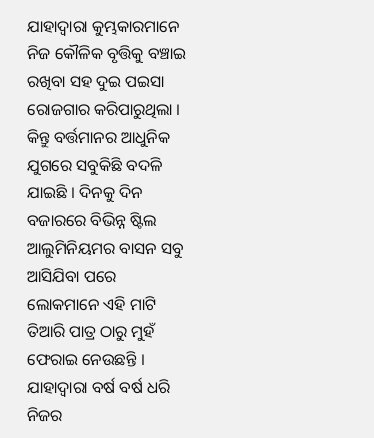ଯାହାଦ୍ୱାରା କୁମ୍ଭକାରମାନେ ନିଜ କୌଳିକ ବୃତ୍ତିକୁ ବଞ୍ଚାଇ ରଖିବା ସହ ଦୁଇ ପଇସା ରୋଜଗାର କରିପାରୁଥିଲା । କିନ୍ତୁ ବର୍ତ୍ତମାନର ଆଧୁନିକ ଯୁଗରେ ସବୁକିଛି ବଦଳି ଯାଇଛି । ଦିନକୁ ଦିନ ବଜାରରେ ବିଭିନ୍ନ ଷ୍ଟିଲ ଆଲୁମିନିୟମର ବାସନ ସବୁ ଆସିଯିବା ପରେ ଲୋକମାନେ ଏହି ମାଟି ତିଆରି ପାତ୍ର ଠାରୁ ମୁହଁ ଫେରାଇ ନେଉଛନ୍ତି । ଯାହାଦ୍ୱାରା ବର୍ଷ ବର୍ଷ ଧରି ନିଜର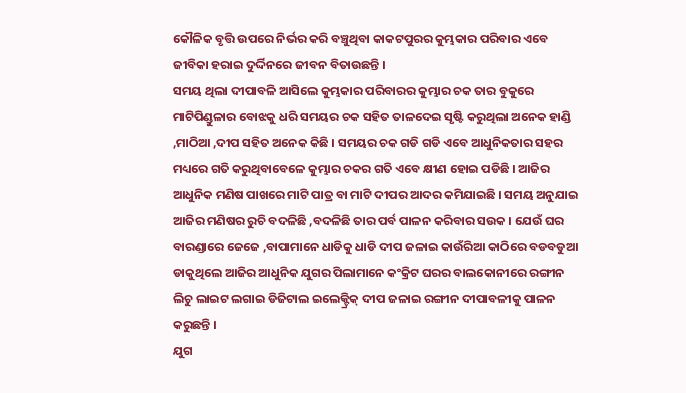କୌଳିକ ବୃତ୍ତି ଉପରେ ନିର୍ଭର କରି ବଞ୍ଚୁଥିବା କାକଟପୁରର କୁମ୍ଭକାର ପରିବାର ଏବେ ଜୀବିକା ହରାଇ ଦୁର୍ଦ୍ଦିନରେ ଜୀବନ ବିତାଉଛନ୍ତି ।
ସମୟ ଥିଲା ଦୀପାବଳି ଆସିଲେ କୁମ୍ଭକାର ପରିବାରର କୁମ୍ଭାର ଚକ ତାର ବୁକୁରେ ମାଟିପିଣ୍ଡୁଳାର ବୋଝକୁ ଧରି ସମୟର ଚକ ସହିତ ତାଳଦେଇ ସୃଷ୍ଟି କରୁଥିଲା ଅନେକ ହାଣ୍ଡି ,ମାଠିଆ ,ଦୀପ ସହିତ ଅନେକ କିଛି । ସମୟର ଚକ ଗଡି ଗଡି ଏବେ ଆଧୁନିକତାର ସହର ମଧ୍ୟରେ ଗତି କରୁଥିବାବେଳେ କୁମ୍ଭାର ଚକର ଗତି ଏବେ କ୍ଷୀଣ ହୋଇ ପଡିଛି । ଆଜିର ଆଧୁନିକ ମଣିଷ ପାଖରେ ମାଟି ପାତ୍ର ବା ମାଟି ଦୀପର ଆଦର କମିଯାଇଛି । ସମୟ ଅନୁଯାଇ ଆଜିର ମଣିଷର ରୁଚି ବଦଳିଛି ,ବଦଳିଛି ତାର ପର୍ବ ପାଳନ କରିବାର ସଉକ । ଯେଉଁ ଘର ବାରଣ୍ଡାରେ ଜେଜେ ,ବାପାମାନେ ଧାଡିକୁ ଧାଡି ଦୀପ ଜଳାଇ କାଉଁରିଆ କାଠିରେ ବଡବଡୁଆ ଡାକୁଥିଲେ ଆଜିର ଆଧୁନିକ ଯୁଗର ପିଲାମାନେ କଂକ୍ରିଟ ଘରର ବାଲକୋନୀରେ ରଙ୍ଗୀନ ଲିଚୁ ଲାଇଟ ଲଗାଇ ଡିଜିଟାଲ ଇଲେକ୍ଟ୍ରିକ୍ ଦୀପ ଜଳାଇ ରଙ୍ଗୀନ ଦୀପାବଳୀକୁ ପାଳନ କରୁଛନ୍ତି ।
ଯୁଗ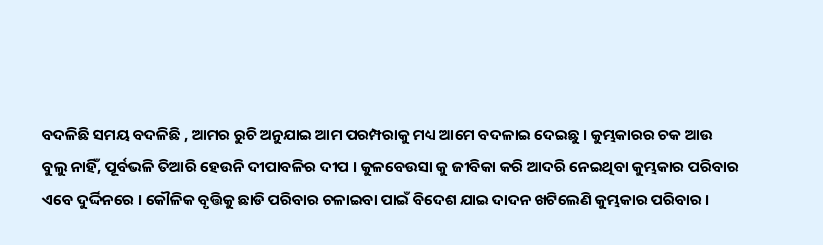ବଦଳିଛି ସମୟ ବଦଳିଛି , ଆମର ରୁଚି ଅନୁଯାଇ ଆମ ପରମ୍ପରାକୁ ମଧ୍ୟ ଆମେ ବଦଳାଇ ଦେଇଛୁ । କୁମ୍ଭକାରର ଚକ ଆଉ ବୁଲୁ ନାହିଁ, ପୂର୍ବଭଳି ତିଆରି ହେଉନି ଦୀପାବଳିର ଦୀପ । କୁଳବେଉସା କୁ ଜୀବିକା କରି ଆଦରି ନେଇଥିବା କୁମ୍ଭକାର ପରିବାର ଏବେ ଦୁର୍ଦ୍ଦିନରେ । କୌଳିକ ବୃତ୍ତିକୁ ଛାଡି ପରିବାର ଚଳାଇବା ପାଇଁ ବିଦେଶ ଯାଇ ଦାଦନ ଖଟିଲେଣି କୁମ୍ଭକାର ପରିବାର ।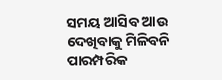ସମୟ ଆସିବ ଆଉ ଦେଖିବାକୁ ମିଳିବନି ପାରମ୍ପରିକ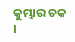କୁମ୍ଭାର ଚକ ।